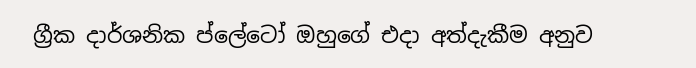ග්‍රීක දාර්ශනික ප්ලේටෝ ඔහුගේ එදා අත්දැකීම අනුව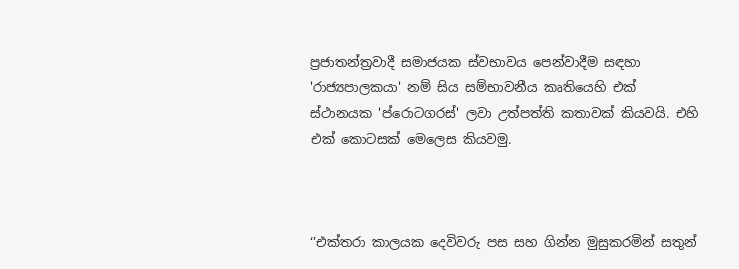ප්‍රජාතන්ත්‍රවාදී සමාජයක ස්වභාවය පෙන්වාදීම සඳහා 'රාජ්‍යපාලකයා' නම් සිය සම්භාවනීය කෘතියෙහි එක් ස්ථානයක 'ප්රොටගරස්' ලවා උත්පත්ති කතාවක් කියවයි. එහි එක් කොටසක් මෙලෙස කියවමු.



‘’එක්තරා කාලයක දෙවිවරු පස සහ ගින්න මුසුකරමින් සතුන්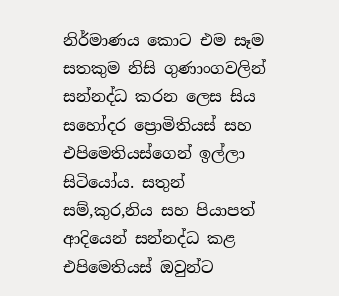නිර්මාණය කොට එම සෑම සතකුම නිසි ගුණාංගවලින් සන්නද්ධ කරන ලෙස සිය සහෝදර ප්‍රොමිතියස් සහ එපිමෙතියස්ගෙන් ඉල්ලා සිටියෝය. සතුන් සම්,කුර,නිය සහ පියාපත් ආදියෙන් සන්නද්ධ කළ එපිමෙතියස් ඔවුන්ට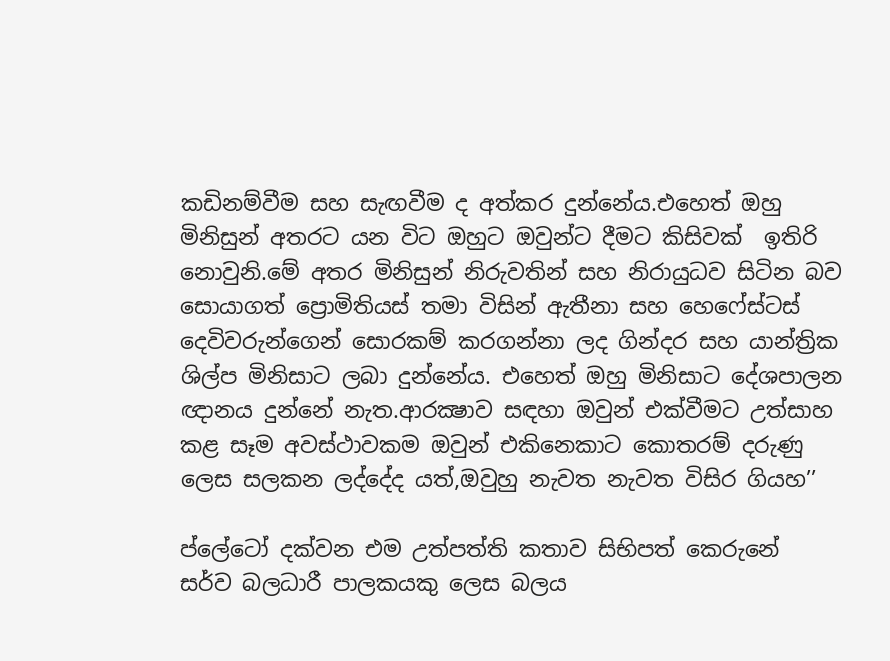කඩිනම්වීම සහ සැඟවීම ද අත්කර දුන්නේය.එහෙත් ඔහු මිනිසුන් අතරට යන විට ඔහුට ඔවුන්ට දීමට කිසිවක්  ඉතිරි නොවුනි.මේ අතර මිනිසුන් නිරුවතින් සහ නිරායුධව සිටින බව සොයාගත් ප්‍රොමිතියස් තමා විසින් ඇතීනා සහ හෙෆේස්ටස් දෙවිවරුන්ගෙන් සොරකම් කරගන්නා ලද ගින්දර සහ යාන්ත්‍රික ශිල්ප මිනිසාට ලබා දුන්නේය. එහෙත් ඔහු මිනිසාට දේශපාලන ඥානය දුන්නේ නැත.ආරක්‍ෂාව සඳහා ඔවුන් එක්වීමට උත්සාහ කළ සෑම අවස්ථාවකම ඔවුන් එකිනෙකාට කොතරම් දරුණු ලෙස සලකන ලද්දේද යත්,ඔවුහු නැවත නැවත විසිර ගියහ’’

ප්ලේටෝ දක්වන එම උත්පත්ති කතාව සිභිපත් කෙරුනේ  සර්ව බලධාරී පාලකයකු ලෙස බලය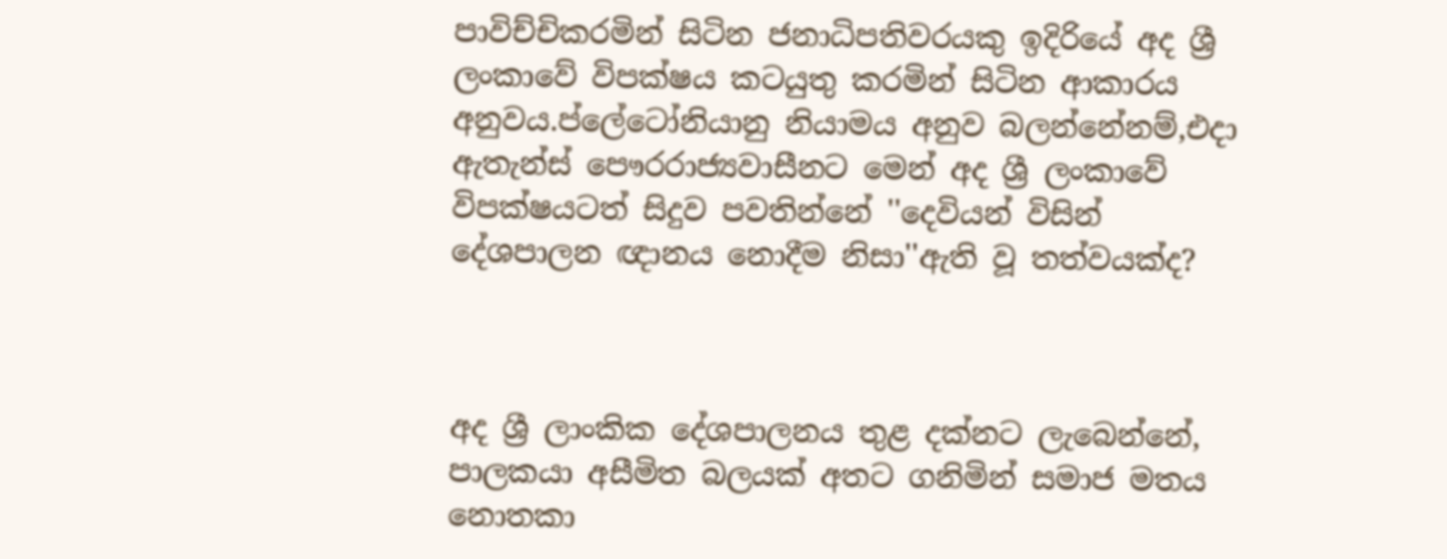පාවිච්චිකරමින් සිටින ජනාධිපතිවරයකු ඉදිරියේ අද ශ්‍රී ලංකාවේ විපක්ෂය කටයුතු කරමින් සිටින ආකාරය අනුවය.ප්ලේටෝනියානු නියාමය අනුව බලන්නේනම්,එදා ඇතැන්ස් පෞරරාජ්‍යවාසීනට මෙන් අද ශ්‍රී ලංකාවේ විපක්ෂයටත් සිදුව පවතින්නේ ''දෙවියන් විසින් දේශපාලන ඥානය නොදීම නිසා''ඇති වූ තත්වයක්ද?



අද ශ්‍රී ලාංකික දේශපාලනය තුළ දක්නට ලැබෙන්නේ, පාලකයා අසීමිත බලයක් අතට ගනිමින් සමාජ මතය නොතකා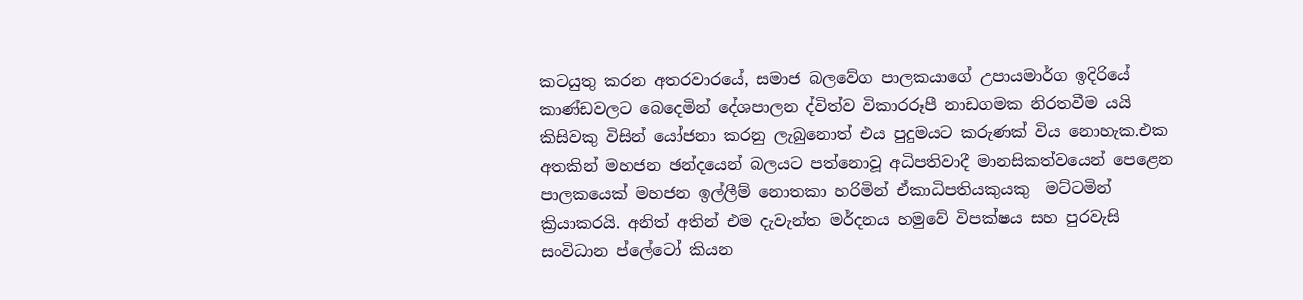කටයුතු කරන අතරවාරයේ, සමාජ බලවේග පාලකයාගේ උපායමාර්ග ඉදිරියේ කාණ්ඩවලට බෙදෙමින් දේශපාලන ද්විත්ව විකාරරූපී නාඩගමක නිරතවීම යයි කිසිවකු විසින් යෝජනා කරනු ලැබුනොත් එය පුදුමයට කරුණක් විය නොහැක.එක අතකින් මහජන ඡන්දයෙන් බලයට පත්නොවූ අධිපතිවාදී මානසිකත්වයෙන් පෙළෙන පාලකයෙක් මහජන ඉල්ලීම් නොතකා හරිමින් ඒකාධිපතියකුයකු  මට්ටමින් ක්‍රියාකරයි. අනිත් අතින් එම දැවැන්ත මර්දනය හමුවේ විපක්ෂය සහ පුරවැසි සංවිධාන ප්ලේටෝ කියන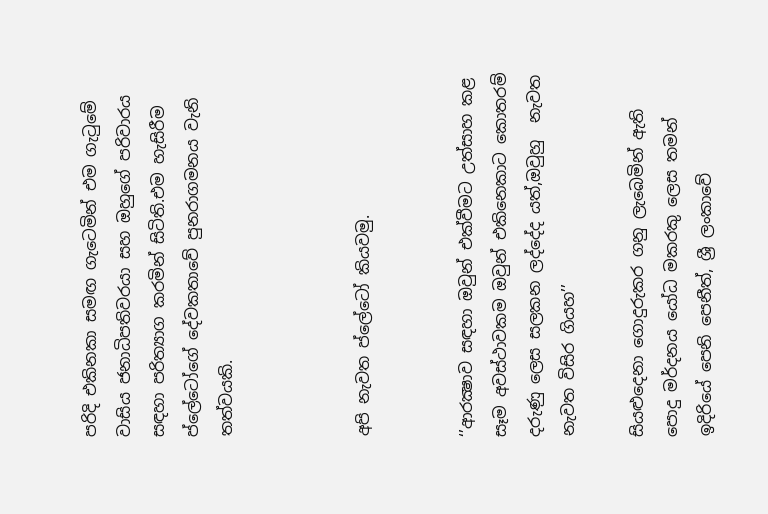පරිදි එකිනකා සමඟ ගැටෙමින් එම ගැටුමේ වාසිය ජනාධිපතිවරයා සහ ඔහුගේ පරිවාරය සඳහා පරිත්‍යාග කරමින් සිටිති.එම හැසිරීම ප්ලේටෝගේ දේවකතාවේ පුනරාගමනය වැනි තත්වයකි.



අපි නැවත ප්ලේටෝ කියවමු.


‘’ආරක්‍ෂාව සඳහා ඔවුන් එක්වීමට උත්සාහ කළ සෑම අවස්ථාවකම ඔවුන් එකිනෙකාට කොතරම් දරුණු ලෙස සලකන ලද්දේද යත්,ඔවුහු  නැවත නැවත විසිර ගියහ’’

සියළුදෙනා ගොදුරුකර ගනු ලැබෙමින් ඇති පොදු මර්දනය යෝධ මකරකු ලෙස තමන් ඉදිරියේ පෙනි පෙනීත්, ශ්‍රී ලංකාවේ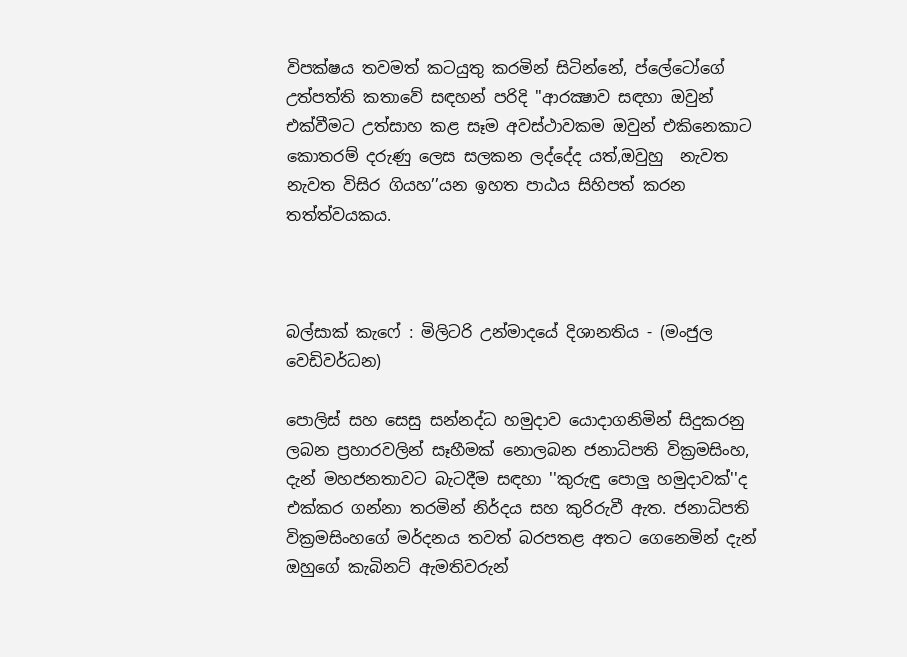විපක්ෂය තවමත් කටයුතු කරමින් සිටින්නේ, ප්ලේටෝගේ උත්පත්ති කතාවේ සඳහන් පරිදි ''ආරක්‍ෂාව සඳහා ඔවුන් එක්වීමට උත්සාහ කළ සෑම අවස්ථාවකම ඔවුන් එකිනෙකාට කොතරම් දරුණු ලෙස සලකන ලද්දේද යත්,ඔවුහු  නැවත නැවත විසිර ගියහ’’යන ඉහත පාඨය සිහිපත් කරන තත්ත්වයකය.



බල්සාක් කැෆේ : මිලිටරි උන්මාදයේ දිශානතිය - (මංජුල වෙඩිවර්ධන)

පොලිස් සහ සෙසු සන්නද්ධ හමුදාව යොදාගනිමින් සිදුකරනු ලබන ප්‍රහාරවලින් සෑහීමක් නොලබන ජනාධිපති වික්‍රමසිංහ, දැන් මහජනතාවට බැටදීම සඳහා ''කුරුඳු පොලු හමුදාවක්''ද  එක්කර ගන්නා තරමින් නිර්දය සහ කුරිරුවී ඇත. ජනාධිපති වික්‍රමසිංහගේ මර්දනය තවත් බරපතළ අතට ගෙනෙමින් දැන් ඔහුගේ කැබිනට් ඇමතිවරුන්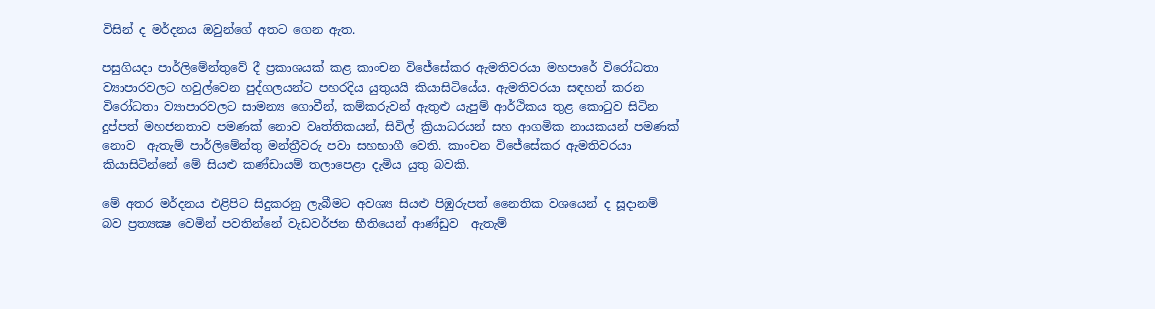විසින් ද මර්දනය ඔවුන්ගේ අතට ගෙන ඇත.

පසුගියදා පාර්ලිමේන්තුවේ දී ප්‍රකාශයක් කළ කාංචන විජේසේකර ඇමතිවරයා මහපාරේ විරෝධතා ව්‍යාපාරවලට හවුල්වෙන පුද්ගලයන්ට පහරදිය යුතුයයි කියාසිටියේය. ඇමතිවරයා සඳහන් කරන විරෝධතා ව්‍යාපාරවලට සාමන්‍ය ගොවීන්, කම්කරුවන් ඇතුළු යැපුම් ආර්ථිකය තුළ කොටුව සිටින දුප්පත් මහජනතාව පමණක් නොව වෘත්තිකයන්, සිවිල් ක්‍රියාධරයන් සහ ආගමික නායකයන් පමණක් නොව  ඇතැම් පාර්ලිමේන්තු මන්ත්‍රීවරු පවා සහභාගී වෙති. කාංචන විජේසේකර ඇමතිවරයා කියාසිටින්නේ මේ සියළු කණ්ඩායම් තලාපෙළා දැමිය යුතු බවකි.

මේ අතර මර්දනය එළිපිට සිදුකරනු ලැබීමට අවශ්‍ය සියළු පිඹුරුපත් නෛතික වශයෙන් ද සූදානම් බව ප්‍රත්‍යක්‍ෂ වෙමින් පවතින්නේ වැඩවර්ජන භීතියෙන් ආණ්ඩුව  ඇතැම්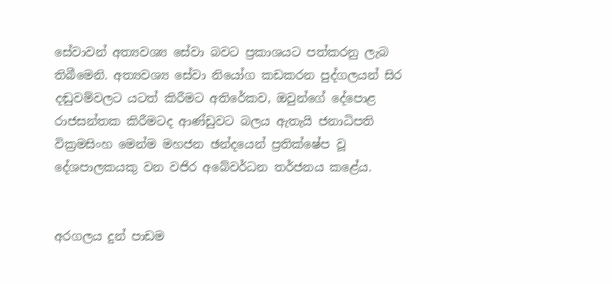සේවාවන් අත්‍යවශ්‍ය සේවා බවට ප්‍රකාශයට පත්කරනු ලැබ තිබීමෙනි. අත්‍යවශ්‍ය සේවා නියෝග කඩකරන පුද්ගලයන් සිර දඬුවම්වලට යටත් කිරීමට අතිරේකව, ඔවුන්ගේ දේපොළ රාජසන්තක කිරීමටද ආණ්ඩුවට බලය ඇතැයි ජනාධිපති වික්‍රමසිංහ මෙන්ම මහජන ඡන්දයෙන් ප්‍රතික්ෂේප වූ දේශපාලකයකු වන වජිර අබේවර්ධන තර්ජනය කළේය.


අරගලය දුන් පාඩම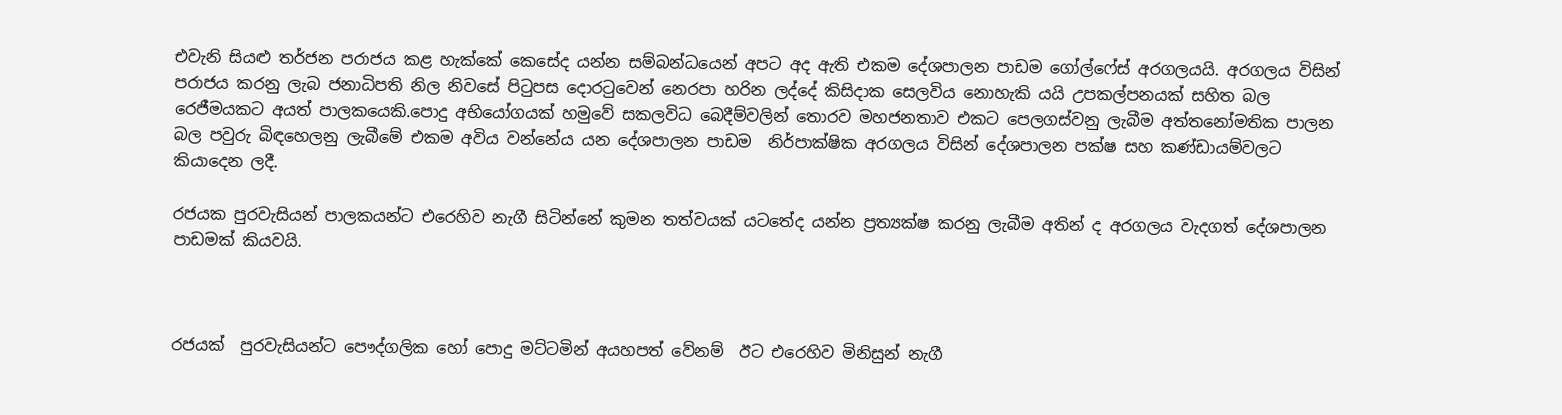එවැනි සියළු තර්ජන පරාජය කළ හැක්කේ කෙසේද යන්න සම්බන්ධයෙන් අපට අද ඇති එකම දේශපාලන පාඩම ගෝල්ෆේස් අරගලයයි. අරගලය විසින්  පරාජය කරනු ලැබ ජනාධිපති නිල නිවසේ පිටුපස දොරටුවෙන් නෙරපා හරින ලද්දේ කිසිදාක සෙලවිය නොහැකි යයි උපකල්පනයක් සහිත බල රෙජීමයකට අයත් පාලකයෙකි.පොදු අභියෝගයක් හමුවේ සකලවිධ බෙදීම්වලින් තොරව මහජනතාව එකට පෙලගස්වනු ලැබීම අත්තනෝමතික පාලන බල පවුරු බිඳහෙලනු ලැබීමේ එකම අවිය වන්නේය යන දේශපාලන පාඩම  නිර්පාක්ෂික අරගලය විසින් දේශපාලන පක්ෂ සහ කණ්ඩායම්වලට කියාදෙන ලදී.

රජයක පුරවැසියන් පාලකයන්ට එරෙහිව නැගී සිටින්නේ කුමන තත්වයක් යටතේද යන්න ප්‍රත්‍යක්ෂ කරනු ලැබීම අතින් ද අරගලය වැදගත් දේශපාලන පාඩමක් කියවයි.



රජයක්  පුරවැසියන්ට පෞද්ගලික හෝ පොදු මට්ටමින් අයහපත් වේනම්  ඊට එරෙහිව මිනිසුන් නැගී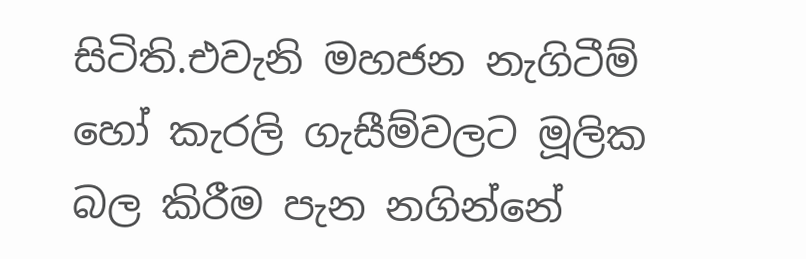සිටිති.එවැනි මහජන නැගිටීම් හෝ කැරලි ගැසීම්වලට මූලික බල කිරීම පැන නගින්නේ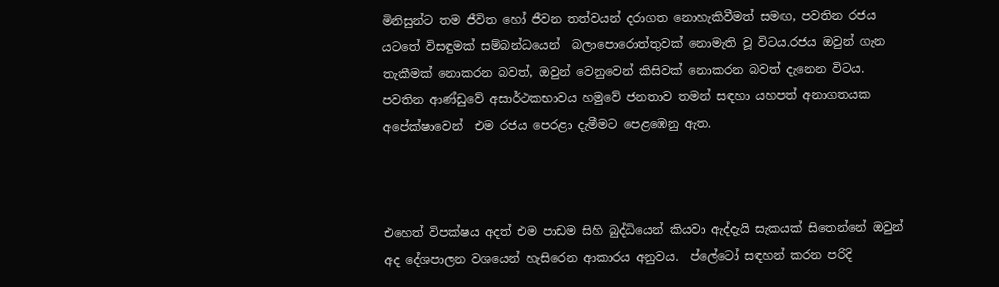මිනිසුන්ට තම ජීවිත හෝ ජීවන තත්වයන් දරාගත නොහැකිවීමත් සමඟ, පවතින රජය යටතේ විසඳුමක් සම්බන්ධයෙන්  බලාපොරොත්තුවක් නොමැති වූ විටය.රජය ඔවුන් ගැන තැකීමක් නොකරන බවත්, ඔවුන් වෙනුවෙන් කිසිවක් නොකරන බවත් දැනෙන විටය. පවතින ආණ්‌ඩුවේ අසාර්ථකභාවය හමුවේ ජනතාව තමන් සඳහා යහපත් අනාගතයක අපේක්ෂාවෙන්  එම රජය පෙරළා දැමීමට පෙළඹෙනු ඇත.



එහෙත් විපක්ෂය අදත් එම පාඩම සිහි බුද්ධියෙන් කියවා ඇද්දැයි සැකයක් සිතෙන්නේ ඔවුන් අද දේශපාලන වශයෙන් හැසිරෙන ආකාරය අනුවය.  ප්ලේටෝ සඳහන් කරන පරිදි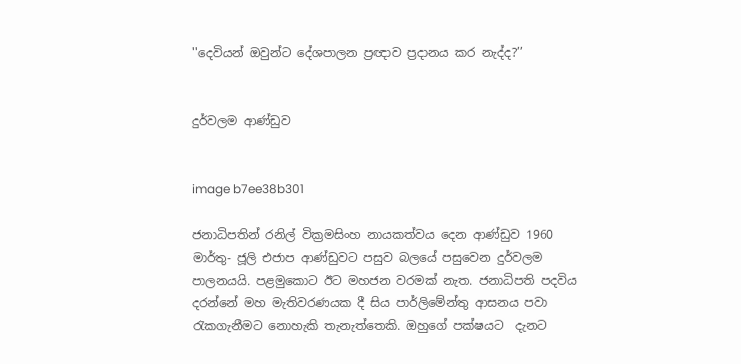''දෙවියන් ඔවුන්ට දේශපාලන ප්‍රඥාව ප්‍රදානය කර නැද්ද?’’


දුර්වලම ආණ්ඩුව


image b7ee38b301

ජනාධිපතින් රනිල් වික්‍රමසිංහ නායකත්වය දෙන ආණ්ඩුව 1960 මාර්තු- ජූලි එජාප ආණ්ඩුවට පසුව බලයේ පසුවෙන දුර්වලම පාලනයයි. පළමුකොට ඊට මහජන වරමක් නැත. ජනාධිපති පදවිය දරන්නේ මහ මැතිවරණයක දී සිය පාර්ලිමේන්තු ආසනය පවා රැකගැනීමට නොහැකි තැනැත්තෙකි. ඔහුගේ පක්ෂයට  දැනට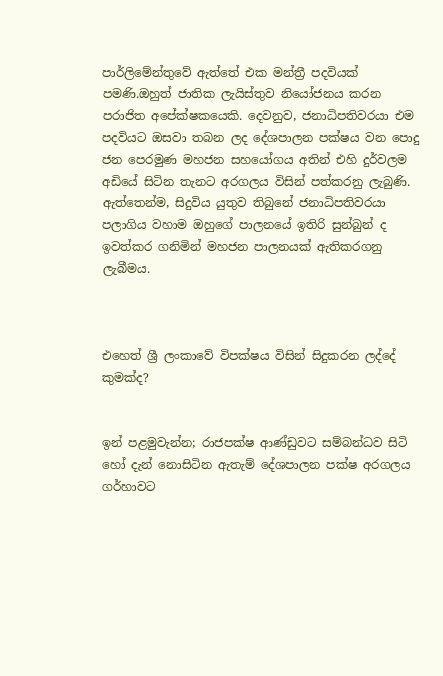පාර්ලිමේන්තුවේ ඇත්තේ එක මන්ත්‍රී පදවියක් පමණි.ඔහුත් ජාතික ලැයිස්තුව නියෝජනය කරන පරාජිත අපේක්ෂකයෙකි. දෙවනුව, ජනාධිපතිවරයා එම පදවියට ඔසවා තබන ලද දේශපාලන පක්ෂය වන පොදු ජන පෙරමුණ මහජන සහයෝගය අතින් එහි දුර්වලම අඩියේ සිටින තැනට අරගලය විසින් පත්කරනු ලැබුණි. ඇත්තෙන්ම, සිදුවිය යුතුව තිබුනේ ජනාධිපතිවරයා පලාගිය වහාම ඔහුගේ පාලනයේ ඉතිරි සුන්බුන් ද ඉවත්කර ගනිමින් මහජන පාලනයක් ඇතිකරගනු ලැබීමය.



එහෙත් ශ්‍රී ලංකාවේ විපක්ෂය විසින් සිදුකරන ලද්දේ කුමක්ද?


ඉන් පළමුවැන්න; රාජපක්ෂ ආණ්ඩුවට සම්බන්ධව සිටි හෝ දැන් නොසිටින ඇතැම් දේශපාලන පක්ෂ අරගලය ගර්හාවට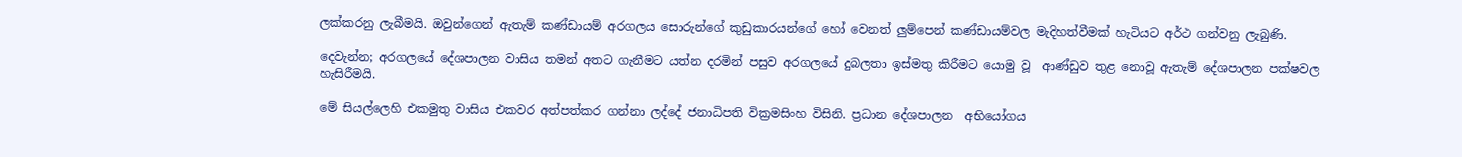ලක්කරනු ලැබීමයි. ඔවුන්ගෙන් ඇතැම් කණ්ඩායම් අරගලය සොරුන්ගේ කුඩුකාරයන්ගේ හෝ වෙනත් ලුම්පෙන් කණ්ඩායම්වල මැදිහත්වීමක් හැටියට අර්ථ ගන්වනු ලැබුණි.

දෙවැන්න; අරගලයේ දේශපාලන වාසිය තමන් අතට ගැනීමට යත්න දරමින් පසුව අරගලයේ දුබලතා ඉස්මතු කිරීමට යොමු වූ  ආණ්ඩුව තුළ නොවූ ඇතැම් දේශපාලන පක්ෂවල හැසිරීමයි.

මේ සියල්ලෙහි එකමුතු වාසිය එකවර අත්පත්කර ගන්නා ලද්දේ ජනාධිපති වික්‍රමසිංහ විසිනි. ප්‍රධාන දේශපාලන  අභියෝගය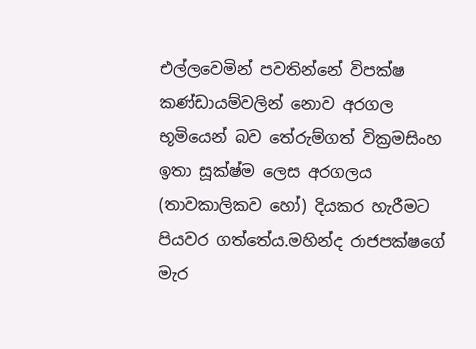එල්ලවෙමින් පවතින්නේ විපක්ෂ කණ්ඩායම්වලින් නොව අරගල භූමියෙන් බව තේරුම්ගත් වික්‍රමසිංහ ඉතා සූක්ෂ්ම ලෙස අරගලය (තාවකාලිකව හෝ) දියකර හැරීමට පියවර ගත්තේය.මහින්ද රාජපක්ෂගේ මැර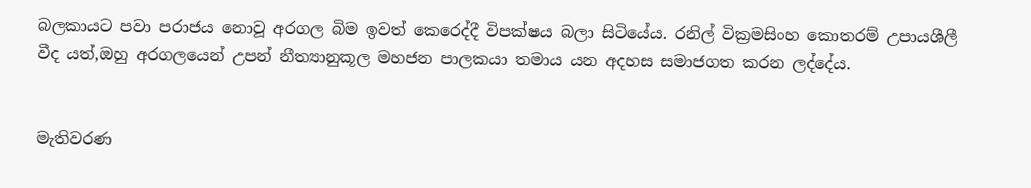බලකායට පවා පරාජය නොවූ අරගල බිම ඉවත් කෙරෙද්දී විපක්ෂය බලා සිටියේය. රනිල් වික්‍රමසිංහ කොතරම් උපායශීලී වීද යත්,ඔහු අරගලයෙන් උපන් නීත්‍යානුකූල මහජන පාලකයා තමාය යන අදහස සමාජගත කරන ලද්දේය.


මැතිවරණ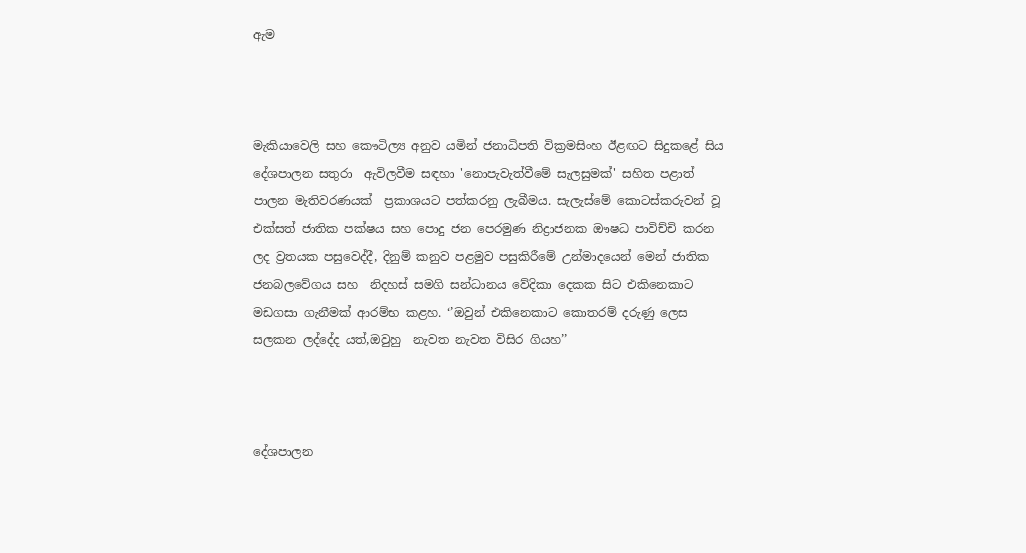ඇම



මැකියාවෙලි සහ කෞටිල්‍ය අනුව යමින් ජනාධිපති වික්‍රමසිංහ ඊළඟට සිදුකළේ සිය දේශපාලන සතුරා  ඇවිලවීම සඳහා 'නොපැවැත්වීමේ සැලසුමක්' සහිත පළාත් පාලන මැතිවරණයක්  ප්‍රකාශයට පත්කරනු ලැබීමය. සැලැස්මේ කොටස්කරුවන් වූ එක්සත් ජාතික පක්ෂය සහ පොදු ජන පෙරමුණ නිද්‍රාජනක ඖෂධ පාවිච්චි කරන ලද ව්‍රතයක පසුවෙද්දී, දිනුම් කනුව පළමුව පසුකිරීමේ උන්මාදයෙන් මෙන් ජාතික ජනබලවේගය සහ  නිදහස් සමගි සන්ධානය වේදිකා දෙකක සිට එකිනෙකාට මඩගසා ගැනීමක් ආරම්භ කළහ. ‘’ඔවුන් එකිනෙකාට කොතරම් දරුණු ලෙස සලකන ලද්දේද යත්,ඔවුහු  නැවත නැවත විසිර ගියහ’’



දේශපාලන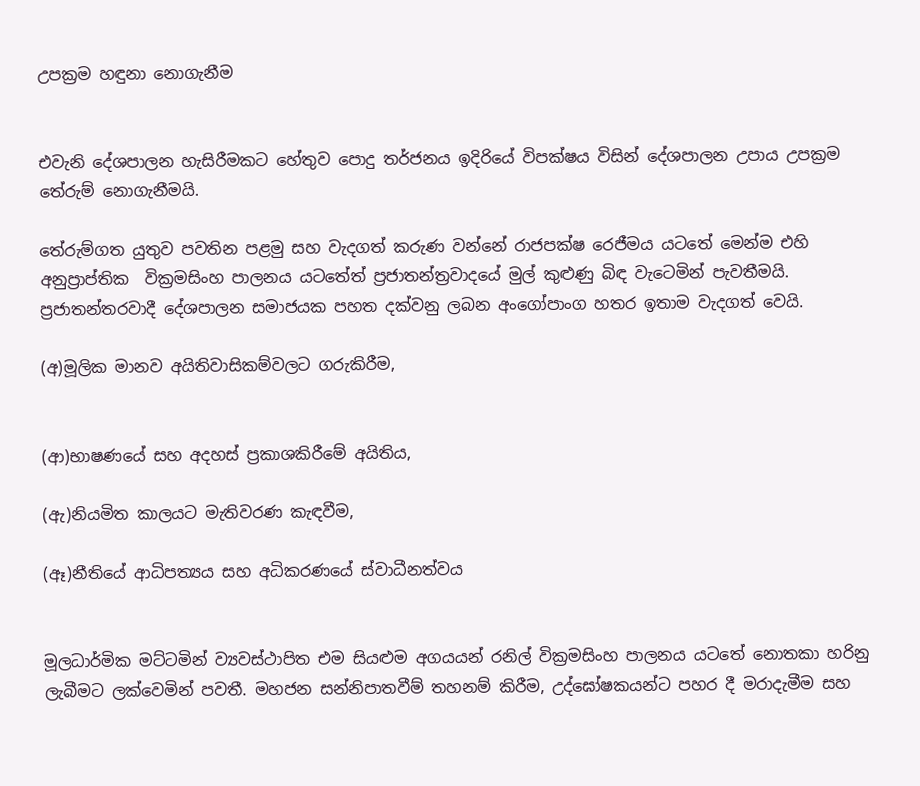උපක්‍රම හඳුනා නොගැනීම


එවැනි දේශපාලන හැසිරීමකට හේතුව පොදු තර්ජනය ඉදිරියේ විපක්ෂය විසින් දේශපාලන උපාය උපක්‍රම තේරුම් නොගැනීමයි.

තේරුම්ගත යුතුව පවතින පළමු සහ වැදගත් කරුණ වන්නේ රාජපක්ෂ රෙජීමය යටතේ මෙන්ම එහි අනුප්‍රාප්තික  වික්‍රමසිංහ පාලනය යටතේත් ප්‍රජාතන්ත්‍රවාදයේ මුල් කුළුණු බිඳ වැටෙමින් පැවතීමයි. ප්‍රජාතන්තරවාදී දේශපාලන සමාජයක පහත දක්වනු ලබන අංගෝපාංග හතර ඉතාම වැදගත් වෙයි.

(අ)මූලික මානව අයිතිවාසිකම්වලට ගරුකිරීම,


(ආ)භාෂණයේ සහ අදහස් ප්‍රකාශකිරීමේ අයිතිය,

(ඇ)නියමිත කාලයට මැතිවරණ කැඳවීම,

(ඈ)නීතියේ ආධිපත්‍යය සහ අධිකරණයේ ස්වාධීනත්වය


මූලධාර්මික මට්ටමින් ව්‍යවස්ථාපිත එම සියළුම අගයයන් රනිල් වික්‍රමසිංහ පාලනය යටතේ නොතකා හරිනු ලැබීමට ලක්වෙමින් පවතී. මහජන සන්නිපාතවීම් තහනම් කිරීම, උද්ඝෝෂකයන්ට පහර දී මරාදැමීම සහ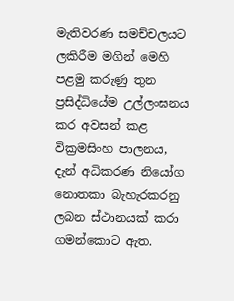මැතිවරණ සමච්චලයට ලකිරීම මගින් මෙහි පළමු කරුණු තුන ප්‍රසිද්ධියේම උල්ලංඝනය කර අවසන් කළ වික්‍රමසිංහ පාලනය, දැන් අධිකරණ නියෝග නොතකා බැහැරකරනු ලබන ස්ථානයක් කරා ගමන්කොට ඇත.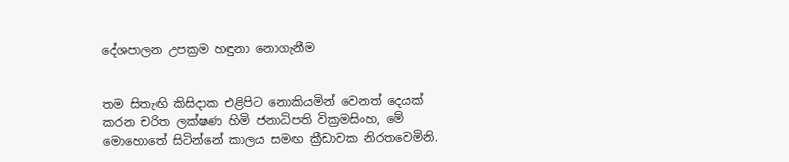දේශපාලන උපක්‍රම හඳුනා නොගැනීම


තම සිතැඟි කිසිදාක එළිපිට නොකියමින් වෙනත් දෙයක් කරන චරිත ලක්ෂණ හිමි ජනාධිපති වික්‍රමසිංහ, මේ මොහොතේ සිටින්නේ කාලය සමඟ ක්‍රීඩාවක නිරතවෙමිනි.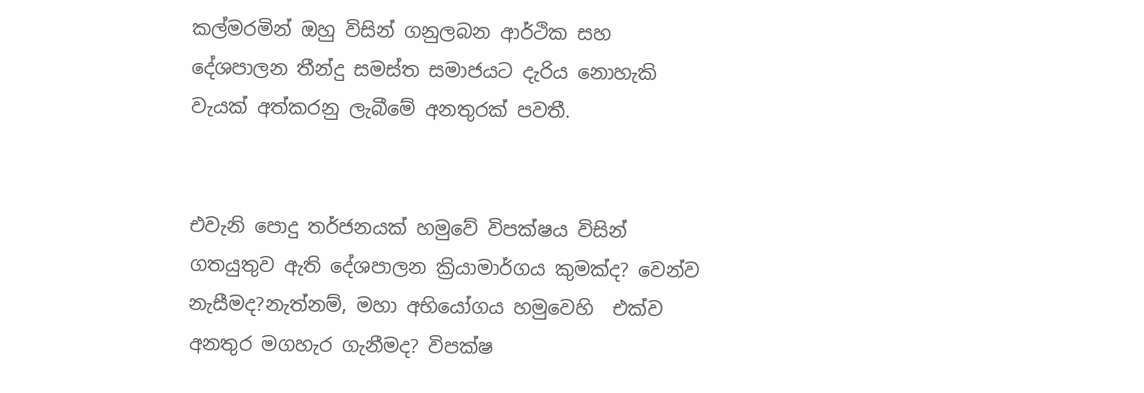කල්මරමින් ඔහු විසින් ගනුලබන ආර්ථික සහ දේශපාලන තීන්දු සමස්ත සමාජයට දැරිය නොහැකි වැයක් අත්කරනු ලැබීමේ අනතුරක් පවතී.


එවැනි පොදු තර්ජනයක් හමුවේ විපක්ෂය විසින් ගතයුතුව ඇති දේශපාලන ක්‍රියාමාර්ගය කුමක්ද? වෙන්ව නැසීමද?නැත්නම්, මහා අභියෝගය හමුවෙහි  එක්ව අනතුර මගහැර ගැනීමද? විපක්ෂ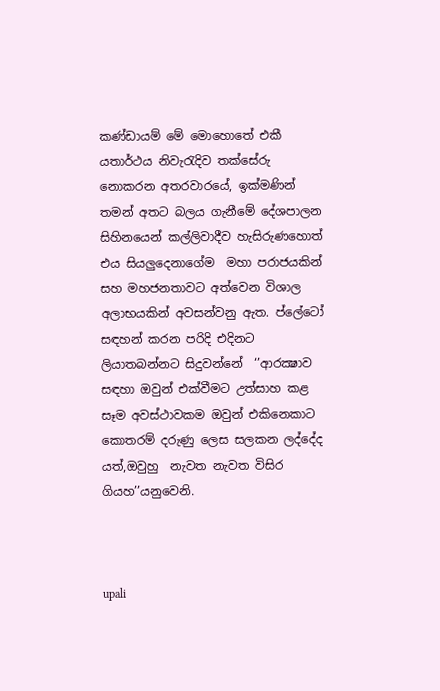කණ්ඩායම් මේ මොහොතේ එකී යතාර්ථය නිවැරැදිව තක්සේරු නොකරන අතරවාරයේ, ඉක්මණින් තමන් අතට බලය ගැනීමේ දේශපාලන සිහිනයෙන් කල්ලිවාදීව හැසිරුණහොත් එය සියලුදෙනාගේම  මහා පරාජයකින් සහ මහජනතාවට අත්වෙන විශාල අලාභයකින් අවසන්වනු ඇත. ප්ලේටෝ සඳහන් කරන පරිදි එදිනට ලියාතබන්නට සිදුවන්නේ  ‘’ආරක්‍ෂාව සඳහා ඔවුන් එක්වීමට උත්සාහ කළ සෑම අවස්ථාවකම ඔවුන් එකිනෙකාට කොතරම් දරුණු ලෙස සලකන ලද්දේද යත්,ඔවුහු  නැවත නැවත විසිර ගියහ’’යනුවෙනි.



upali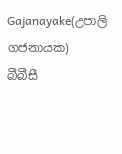Gajanayake(උපාලි ගජනායක)
බීබීසී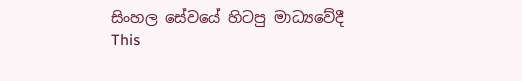සිංහල සේවයේ හිටපු මාධ්‍යවේදී
This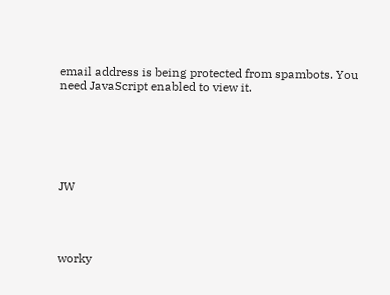email address is being protected from spambots. You need JavaScript enabled to view it.






JW




worky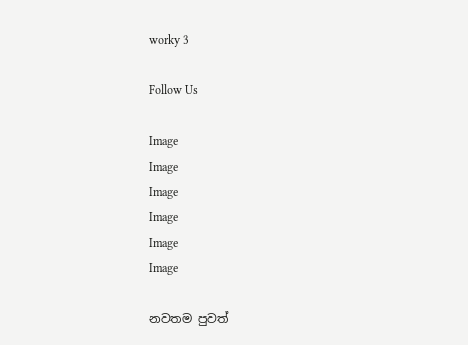worky 3

Follow Us

Image
Image
Image
Image
Image
Image

නවතම පුවත්